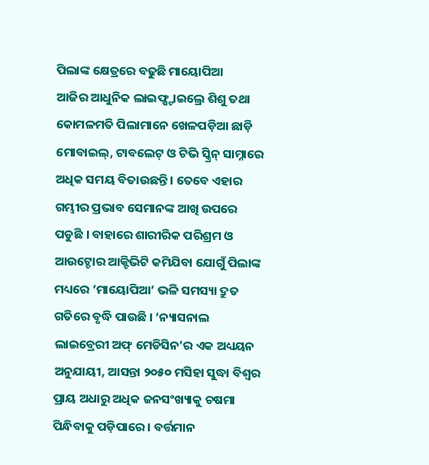ପିଲାଙ୍କ କ୍ଷେତ୍ରରେ ବଢୁଛି ମାୟୋପିଆ
ଆଜିର ଆଧୁନିକ ଲାଇଫ୍ଷ୍ଟାଇଲ୍ରେ ଶିଶୁ ତଥା କୋମଳମତି ପିଲାମାନେ ଖେଳପଡ଼ିଆ ଛାଡ଼ି ମୋବାଇଲ୍, ଟାବଲେଟ୍ ଓ ଟିଭି ସ୍କ୍ରିନ୍ ସାମ୍ନାରେ ଅଧିକ ସମୟ ବିତାଉଛନ୍ତି । ତେବେ ଏହାର ଗମ୍ଭୀର ପ୍ରଭାବ ସେମାନଙ୍କ ଆଖି ଉପରେ ପଡୁଛି । ବାହାରେ ଶାରୀରିକ ପରିଶ୍ରମ ଓ ଆଉଟ୍ଡୋର ଆକ୍ଟିଭିଟି କମିଯିବା ଯୋଗୁଁ ପିଲାଙ୍କ ମଧ୍ୟରେ ‘ମାୟୋପିଆ’ ଭଳି ସମସ୍ୟା ଦ୍ରୁତ ଗତିରେ ବୃଦ୍ଧି ପାଉଛି । ‘ନ୍ୟାସନାଲ ଲାଇବ୍ରେରୀ ଅଫ୍ ମେଡିସିନ’ର ଏକ ଅଧ୍ୟୟନ ଅନୁଯାୟୀ, ଆସନ୍ତା ୨୦୫୦ ମସିହା ସୁଦ୍ଧା ବିଶ୍ୱର ପ୍ରାୟ ଅଧାରୁ ଅଧିକ ଜନସଂଖ୍ୟାକୁ ଚଷମା ପିନ୍ଧିବାକୁ ପଡ଼ିପାରେ । ବର୍ତ୍ତମାନ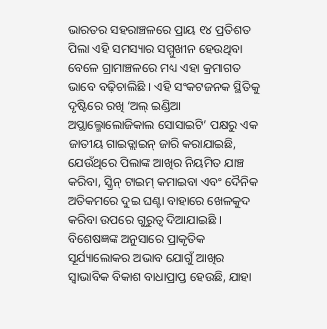ଭାରତର ସହରାଞ୍ଚଳରେ ପ୍ରାୟ ୧୪ ପ୍ରତିଶତ ପିଲା ଏହି ସମସ୍ୟାର ସମ୍ମୁଖୀନ ହେଉଥିବା ବେଳେ ଗ୍ରାମାଞ୍ଚଳରେ ମଧ୍ୟ ଏହା କ୍ରମାଗତ ଭାବେ ବଢ଼ିଚାଲିଛି । ଏହି ସଂକଟଜନକ ସ୍ଥିତିକୁ ଦୃଷ୍ଟିରେ ରଖି ‘ଅଲ୍ ଇଣ୍ଡିଆ ଅପ୍ଥାଲ୍ମୋଲୋଜିକାଲ ସୋସାଇଟି’ ପକ୍ଷରୁ ଏକ ଜାତୀୟ ଗାଇଡ୍ଲାଇନ୍ ଜାରି କରାଯାଇଛି, ଯେଉଁଥିରେ ପିଲାଙ୍କ ଆଖିର ନିୟମିତ ଯାଞ୍ଚ କରିବା, ସ୍କ୍ରିନ୍ ଟାଇମ୍ କମାଇବା ଏବଂ ଦୈନିକ ଅତିକମରେ ଦୁଇ ଘଣ୍ଟା ବାହାରେ ଖେଳକୁଦ କରିବା ଉପରେ ଗୁରୁତ୍ୱ ଦିଆଯାଇଛି । ବିଶେଷଜ୍ଞଙ୍କ ଅନୁସାରେ ପ୍ରାକୃତିକ ସୂର୍ଯ୍ୟାଲୋକର ଅଭାବ ଯୋଗୁଁ ଆଖିର ସ୍ୱାଭାବିକ ବିକାଶ ବାଧାପ୍ରାପ୍ତ ହେଉଛି, ଯାହା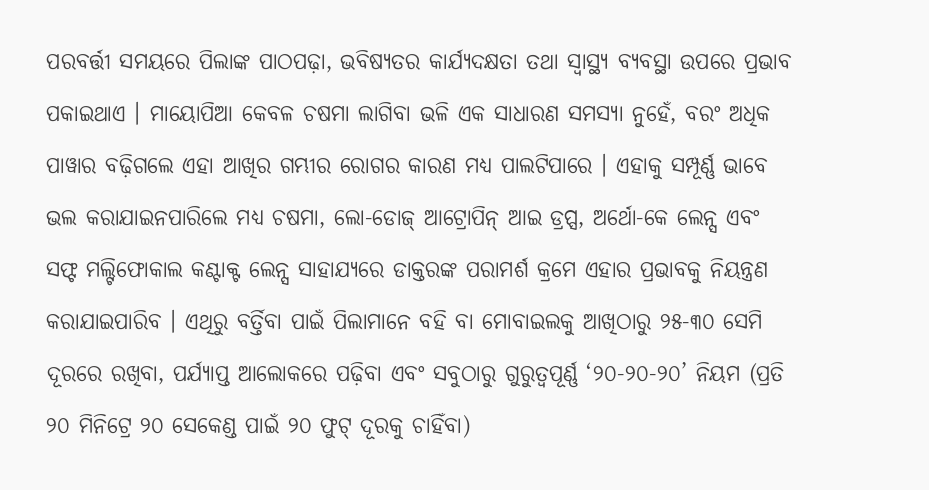ପରବର୍ତ୍ତୀ ସମୟରେ ପିଲାଙ୍କ ପାଠପଢ଼ା, ଭବିଷ୍ୟତର କାର୍ଯ୍ୟଦକ୍ଷତା ତଥା ସ୍ୱାସ୍ଥ୍ୟ ବ୍ୟବସ୍ଥା ଉପରେ ପ୍ରଭାବ ପକାଇଥାଏ । ମାୟୋପିଆ କେବଳ ଚଷମା ଲାଗିବା ଭଳି ଏକ ସାଧାରଣ ସମସ୍ୟା ନୁହେଁ, ବରଂ ଅଧିକ ପାୱାର ବଢ଼ିଗଲେ ଏହା ଆଖିର ଗମ୍ଭୀର ରୋଗର କାରଣ ମଧ୍ୟ ପାଲଟିପାରେ । ଏହାକୁ ସମ୍ପୂର୍ଣ୍ଣ ଭାବେ ଭଲ କରାଯାଇନପାରିଲେ ମଧ୍ୟ ଚଷମା, ଲୋ-ଡୋଜ୍ ଆଟ୍ରୋପିନ୍ ଆଇ ଡ୍ରପ୍ସ, ଅର୍ଥୋ-କେ ଲେନ୍ସ ଏବଂ ସଫ୍ଟ ମଲ୍ଟିଫୋକାଲ କଣ୍ଟାକ୍ଟ ଲେନ୍ସ ସାହାଯ୍ୟରେ ଡାକ୍ତରଙ୍କ ପରାମର୍ଶ କ୍ରମେ ଏହାର ପ୍ରଭାବକୁ ନିୟନ୍ତ୍ରଣ କରାଯାଇପାରିବ । ଏଥିରୁ ବର୍ତ୍ତିବା ପାଇଁ ପିଲାମାନେ ବହି ବା ମୋବାଇଲକୁ ଆଖିଠାରୁ ୨୫-୩୦ ସେମି ଦୂରରେ ରଖିବା, ପର୍ଯ୍ୟାପ୍ତ ଆଲୋକରେ ପଢ଼ିବା ଏବଂ ସବୁଠାରୁ ଗୁରୁତ୍ୱପୂର୍ଣ୍ଣ ‘୨୦-୨୦-୨୦’ ନିୟମ (ପ୍ରତି ୨୦ ମିନିଟ୍ରେ ୨୦ ସେକେଣ୍ଡ ପାଇଁ ୨୦ ଫୁଟ୍ ଦୂରକୁ ଚାହିଁବା)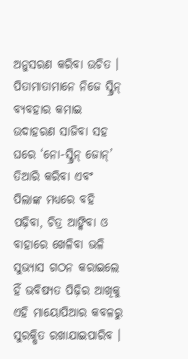ଅନୁସରଣ କରିବା ଉଚିତ । ପିତାମାତାମାନେ ନିଜେ ସ୍କ୍ରିନ୍ ବ୍ୟବହାର କମାଇ ଉଦାହରଣ ସାଜିବା ସହ ଘରେ ‘ନୋ-ସ୍କ୍ରିନ୍ ଜୋନ୍’ ତିଆରି କରିବା ଏବଂ ପିଲାଙ୍କ ମଧ୍ୟରେ ବହି ପଢ଼ିବା, ଚିତ୍ର ଆଙ୍କିବା ଓ ବାହାରେ ଖେଳିବା ଭଳି ସୁଭ୍ୟାସ ଗଠନ କରାଇଲେ ହିଁ ଭବିଷ୍ୟତ ପିଢ଼ିର ଆଖିକୁ ଏହି ମାୟୋପିଆର କବଳରୁ ସୁରକ୍ଷିତ ରଖାଯାଇପାରିବ ।